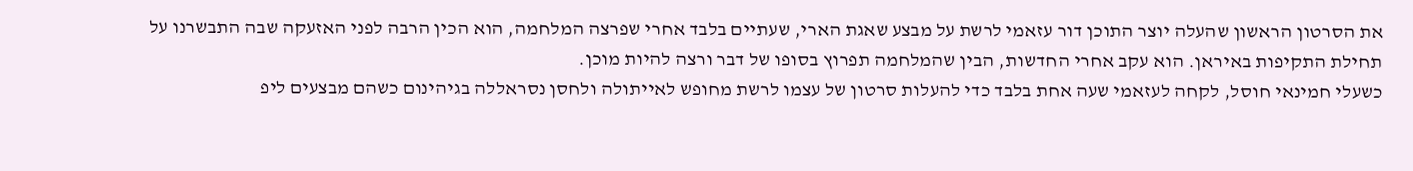את הסרטון הראשון שהעלה יוצר התוכן דור עזאמי לרשת על מבצע שאגת הארי, שעתיים בלבד אחרי שפרצה המלחמה, הוא הכין הרבה לפני האזעקה שבה התבשרנו על תחילת התקיפות באיראן. הוא עקב אחרי החדשות, הבין שהמלחמה תפרוץ בסופו של דבר ורצה להיות מוכן.
כשעלי חמינאי חוסל, לקחה לעזאמי שעה אחת בלבד כדי להעלות סרטון של עצמו לרשת מחופש לאייתולה ולחסן נסראללה בגיהינום כשהם מבצעים ליפ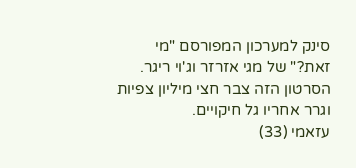סינק למערכון המפורסם "מי זאת?" של מגי אזרזר וג'וי ריגר. הסרטון הזה צבר חצי מיליון צפיות וגרר אחריו גל חיקויים.
עזאמי (33)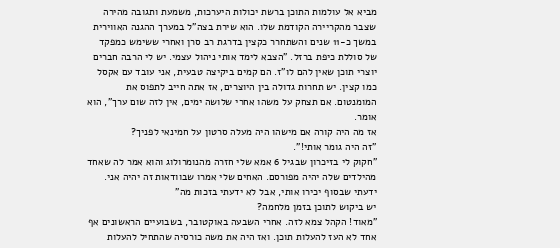מביא אל עולמות התוכן ברשת יכולות היערכות, משמעת ותגובה מהירה שצבר מהקריירה הקודמת שלו. הוא שירת בצה"ל במערך ההגנה האווירית במשך כ-11 שנים והשתחרר כקצין בדרגת רב סרן ואחרי ששימש כמפקד של סוללת כיפת ברזל. "הצבא לימד אותי ניהול עצמי. יש לי הרבה חברים יוצרי תוכן שאין להם לו"ז. הם קמים ביקיצה טבעית, אני עובד עם אקסל כמו קצין. יש תחרות גדולה בין היוצרים, אז אתה חייב לתפוס את המומנטום. אם תצחק על משהו אחרי שלושה ימים, אין לזה שום ערך", הוא אומר.
אז מה היה קורה אם מישהו היה מעלה סרטון על חמינאי לפניך?
"זה היה גומר אותי!".
"חקוק לי בזיכרון שבגיל 6 אמא שלי חזרה מהנומרולוג והוא אמר לה שאחד מהילדים שלה יהיה מפורסם. האחים שלי אמרו שבוודאות זה יהיה אני. ידעתי שבסוף יכירו אותי, אבל לא ידעתי בזכות מה"
יש ביקוש לתוכן בזמן מלחמה?
"מאוד! הקהל צמא לזה. אחרי השבעה באוקטובר, בשבועיים הראשונים אף אחד לא העז להעלות תוכן. ואז היה את משה כורסיה שהתחיל להעלות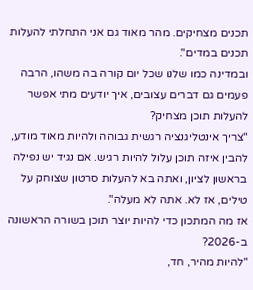תכנים מצחיקים. מהר מאוד גם אני התחלתי להעלות תכנים במדים".
ובמדינה כמו שלנו שכל יום קורה בה משהו, הרבה פעמים גם דברים עצובים, איך יודעים מתי אפשר להעלות תוכן מצחיק?
"צריך אינטליגנציה רגשית גבוהה ולהיות מאוד מודע, להבין איזה תוכן עלול להיות רגיש. אם נגיד יש נפילה בראשון לציון, ואתה בא להעלות סרטון שצוחק על טילים, אז לא. אתה לא מעלה".
אז מה המתכון כדי להיות יוצר תוכן בשורה הראשונה ב-2026?
"להיות מהיר, חד,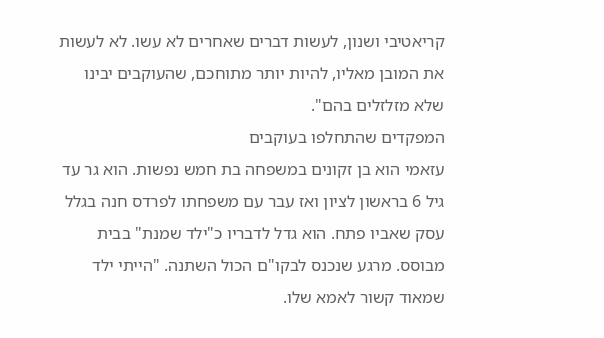קריאטיבי ושנון, לעשות דברים שאחרים לא עשו. לא לעשות את המובן מאליו, להיות יותר מתוחכם, שהעוקבים יבינו שלא מזלזלים בהם".
המפקדים שהתחלפו בעוקבים
עזאמי הוא בן זקונים במשפחה בת חמש נפשות. הוא גר עד גיל 6 בראשון לציון ואז עבר עם משפחתו לפרדס חנה בגלל עסק שאביו פתח. הוא גדל לדבריו כ"ילד שמנת" בבית מבוסס. מרגע שנכנס לבקו"ם הכול השתנה. "הייתי ילד שמאוד קשור לאמא שלו.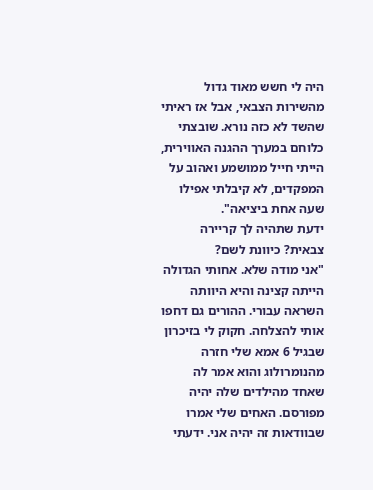היה לי חשש מאוד גדול מהשירות הצבאי, אבל אז ראיתי שהשד לא כזה נורא. שובצתי כלוחם במערך ההגנה האווירית, הייתי חייל ממושמע ואהוב על המפקדים, לא קיבלתי אפילו שעה אחת ביציאה".
ידעת שתהיה לך קריירה צבאית? כיוונת לשם?
"אני מודה שלא. אחותי הגדולה הייתה קצינה והיא היוותה השראה עבורי. ההורים גם דחפו אותי להצלחה. חקוק לי בזיכרון שבגיל 6 אמא שלי חזרה מהנומרולוג והוא אמר לה שאחד מהילדים שלה יהיה מפורסם. האחים שלי אמרו שבוודאות זה יהיה אני. ידעתי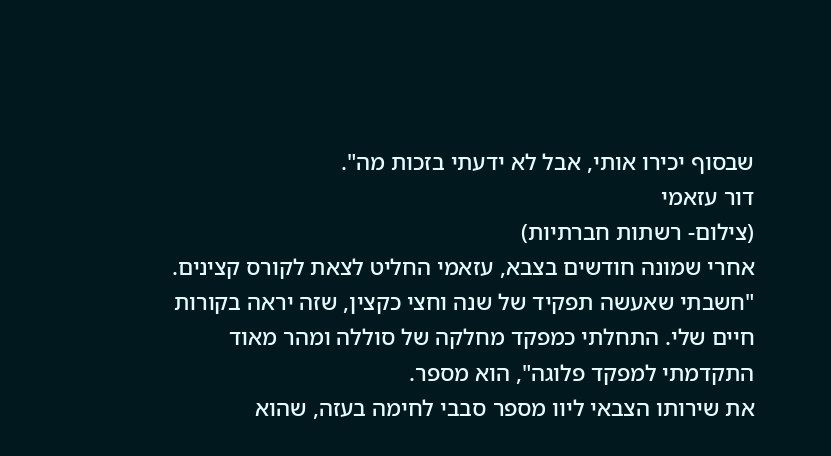שבסוף יכירו אותי, אבל לא ידעתי בזכות מה".
דור עזאמי
(צילום- רשתות חברתיות)
אחרי שמונה חודשים בצבא, עזאמי החליט לצאת לקורס קצינים. "חשבתי שאעשה תפקיד של שנה וחצי כקצין, שזה יראה בקורות חיים שלי. התחלתי כמפקד מחלקה של סוללה ומהר מאוד התקדמתי למפקד פלוגה", הוא מספר.
את שירותו הצבאי ליוו מספר סבבי לחימה בעזה, שהוא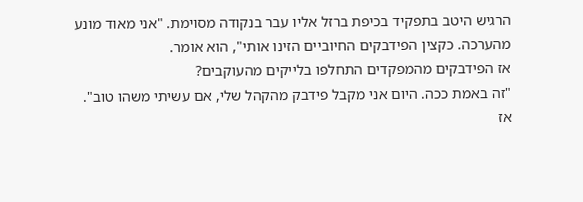הרגיש היטב בתפקיד בכיפת ברזל אליו עבר בנקודה מסוימת. "אני מאוד מונע מהערכה. כקצין הפידבקים החיוביים הזינו אותי", הוא אומר.
אז הפידבקים מהמפקדים התחלפו בלייקים מהעוקבים?
"זה באמת ככה. היום אני מקבל פידבק מהקהל שלי, אם עשיתי משהו טוב".
אז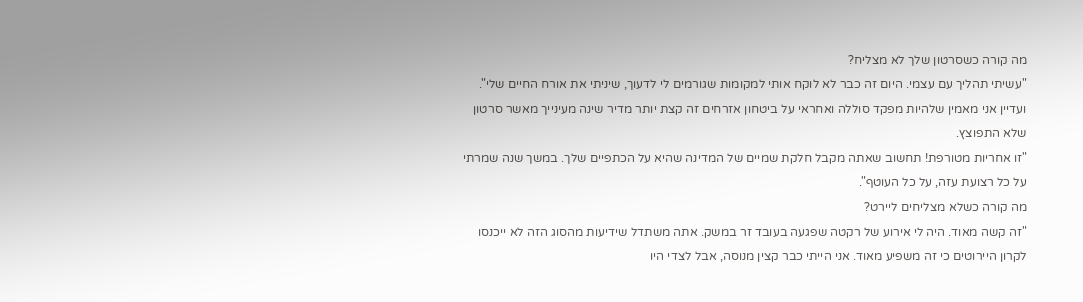מה קורה כשסרטון שלך לא מצליח?
"עשיתי תהליך עם עצמי. היום זה כבר לא לוקח אותי למקומות שגורמים לי לדעוך, שיניתי את אורח החיים שלי".
ועדיין אני מאמין שלהיות מפקד סוללה ואחראי על ביטחון אזרחים זה קצת יותר מדיר שינה מעינייך מאשר סרטון שלא התפוצץ.
"זו אחריות מטורפת! תחשוב שאתה מקבל חלקת שמיים של המדינה שהיא על הכתפיים שלך. במשך שנה שמרתי על כל רצועת עזה, על כל העוטף".
מה קורה כשלא מצליחים ליירט?
"זה קשה מאוד. היה לי אירוע של רקטה שפגעה בעובד זר במשק. אתה משתדל שידיעות מהסוג הזה לא ייכנסו לקרון היירוטים כי זה משפיע מאוד. אני הייתי כבר קצין מנוסה, אבל לצדי היו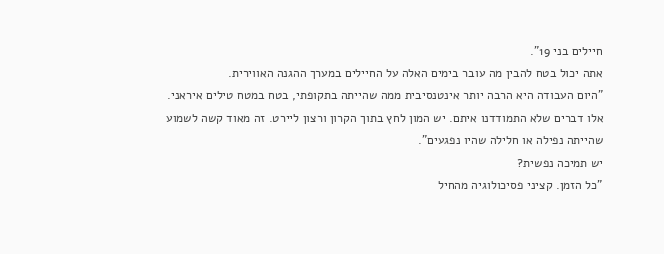חיילים בני 19".
אתה יכול בטח להבין מה עובר בימים האלה על החיילים במערך ההגנה האווירית.
"היום העבודה היא הרבה יותר אינטנסיבית ממה שהייתה בתקופתי, בטח במטח טילים איראני. אלו דברים שלא התמודדנו איתם. יש המון לחץ בתוך הקרון ורצון ליירט. זה מאוד קשה לשמוע שהייתה נפילה או חלילה שהיו נפגעים".
יש תמיכה נפשית?
"כל הזמן. קציני פסיכולוגיה מהחיל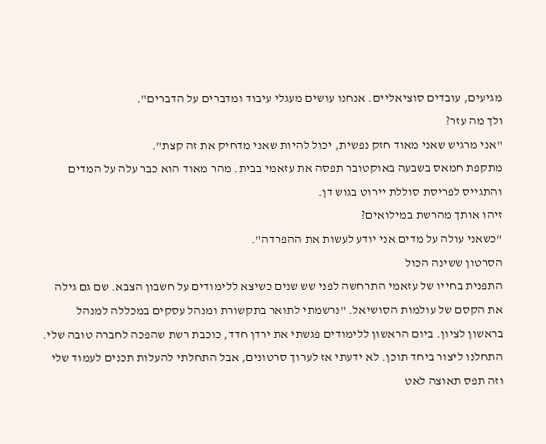מגיעים, עובדים סוציאליים. אנחנו עושים מעגלי עיבוד ומדברים על הדברים".
ולך מה עזר?
"אני מרגיש שאני מאוד חזק נפשית, יכול להיות שאני מדחיק את זה קצת".
מתקפת חמאס בשבעה באוקטובר תפסה את עזאמי בבית. מהר מאוד הוא כבר עלה על המדים והתגייס לפריסת סוללת יירוט בגוש דן.
זיהו אותך מהרשת במילואים?
"כשאני עולה על מדים אני יודע לעשות את ההפרדה".
הסרטון ששינה הכול
התפנית בחייו של עזאמי התרחשה לפני שש שנים כשיצא ללימודים על חשבון הצבא. שם גם גילה את הקסם של עולמות הסושיאל. "נרשמתי לתואר בתקשורת ומנהל עסקים במכללה למנהל בראשון לציון. ביום הראשון ללימודים פגשתי את ירדן חדד, כוכבת רשת שהפכה לחברה טובה שלי. התחלנו ליצור ביחד תוכן. לא ידעתי אז לערוך סרטונים, אבל התחלתי להעלות תכנים לעמוד שלי וזה תפס תאוצה לאט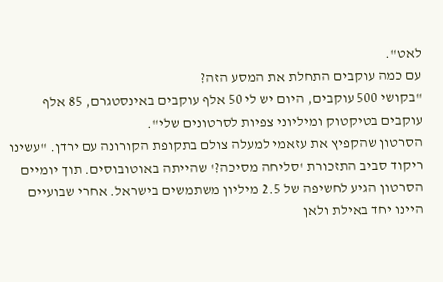לאט".
עם כמה עוקבים התחלת את המסע הזה?
"בקושי 500 עוקבים, היום יש לי 50 אלף עוקבים באינסטגרם, 85 אלף עוקבים בטיקטוק ומיליוני צפיות לסרטונים שלי".
הסרטון שהקפיץ את עזאמי למעלה צולם בתקופת הקורונה עם ירדן. "עשינו ריקוד סביב התזכורת 'סליחה מסיכה?' שהייתה באוטובוסים. תוך יומיים הסרטון הגיע לחשיפה של 2.5 מיליון משתמשים בישראל. אחרי שבועיים היינו יחד באילת ולאן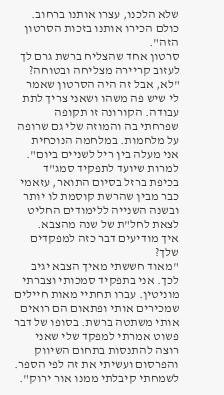שלא הלכנו, עצרו אותנו ברחוב. כולם הכירו אותנו בזכות הסרטון הזה".
סרטון אחד שהצליח ברשת גרם לך לעזוב קריירה מצליחה ובטוחה?
"לא, אבל זה היה הסרטון שאמר לי שיש פה משהו ושאני צריך לתת עבודה. הקורונה זו תקופה שפרחתי בה והמוזה שלי גם שרופה על מלחמות. במלחמה הנוכחית אני מעלה בין ריל לשניים ביום".
למרות שיועד לתפקיד סמג"ד בכיפת ברזל בסיום התואר, עזאמי כבר מבין שהרשת קוסמת לו יותר ובשנה השנייה ללימודים החליט לצאת לחל"ת של שנה מהצבא.
איך מודיעים דבר כזה למפקדים שלך?
"מאוד חששתי מאיך הצבא יגיב לכך. אני בתפקיד סמכותי וצברתי מוניטין. עברו תחתיי מאות חיילים שמכירים אותי ופתאום הם רואים אותי משתטה ברשת. בסופו של דבר פשוט אמרתי למפקד שלי שאני רוצה להתנסות בתחום השיווק והפרסום ועשיתי את זה לפי הספר. לשמחתי קיבלתי ממנו אור ירוק".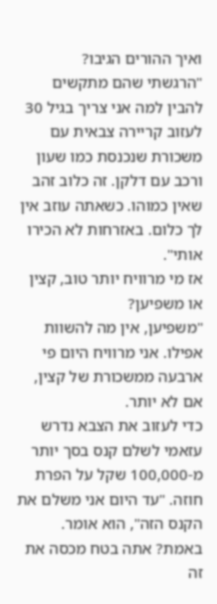ואיך ההורים הגיבו?
"הרגשתי שהם מתקשים להבין למה אני צריך בגיל 30 לעזוב קריירה צבאית עם משכורת שנכנסת כמו שעון ורכב עם דלקן. זה כלוב זהב שאין כמוהו. כשאתה עוזב אין לך כלום. באזרחות לא הכירו אותי".
אז מי מרוויח יותר טוב, קצין או משפיען?
"משפיען, אין מה להשוות אפילו. אני מרוויח היום פי ארבעה ממשכורת של קצין, אם לא יותר.
כדי לעזוב את הצבא נדרש עזאמי לשלם קנס בסך יותר מ-100,000 שקל על הפרת חוזה. "עד היום אני משלם את הקנס הזה", הוא אומר.
באמת? אתה בטח מכסה את זה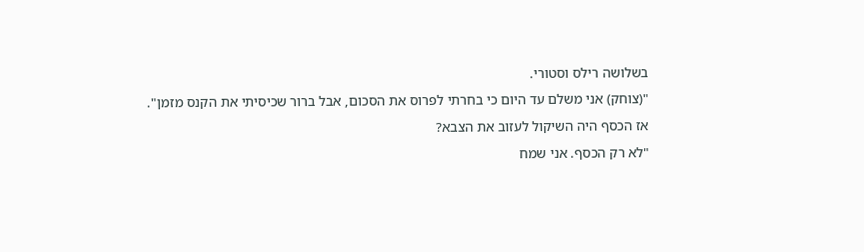בשלושה רילס וסטורי.
"(צוחק) אני משלם עד היום כי בחרתי לפרוס את הסכום, אבל ברור שכיסיתי את הקנס מזמן".
אז הכסף היה השיקול לעזוב את הצבא?
"לא רק הכסף. אני שמח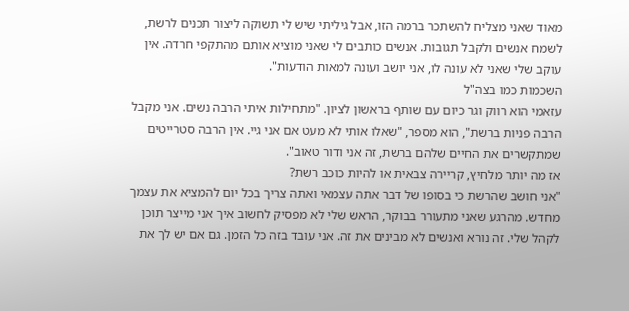מאוד שאני מצליח להשתכר ברמה הזו, אבל גיליתי שיש לי תשוקה ליצור תכנים לרשת, לשמח אנשים ולקבל תגובות. אנשים כותבים לי שאני מוציא אותם מהתקפי חרדה. אין עוקב שלי שאני לא עונה לו, אני יושב ועונה למאות הודעות".
השכמות כמו בצה"ל
עזאמי הוא רווק וגר כיום עם שותף בראשון לציון. "מתחילות איתי הרבה נשים. אני מקבל הרבה פניות ברשת", הוא מספר, "שאלו אותי לא מעט אם אני גיי. אין הרבה סטרייטים שמתקשרים את החיים שלהם ברשת, זה אני ודור טאוב".
אז מה יותר מלחיץ, קריירה צבאית או להיות כוכב רשת?
"אני חושב שהרשת כי בסופו של דבר אתה עצמאי ואתה צריך בכל יום להמציא את עצמך מחדש. מהרגע שאני מתעורר בבוקר, הראש שלי לא מפסיק לחשוב איך אני מייצר תוכן לקהל שלי. זה נורא ואנשים לא מבינים את זה. אני עובד בזה כל הזמן. גם אם יש לך את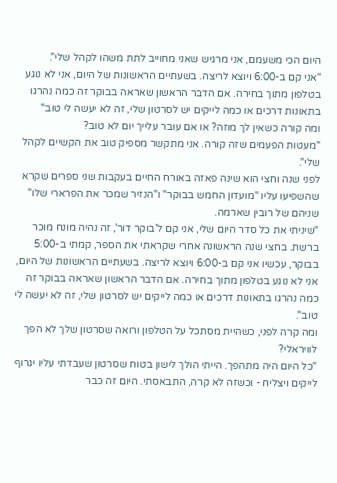היום הכי משעמם, אני מרגיש שאני מחוייב לתת משהו לקהל שלי".
"אני קם ב-6:00 ויוצא לריצה. בשעתיים הראשונות של היום, אני לא נוגע בטלפון מתוך בחירה. אם הדבר הראשון שאראה בבוקר זה כמה נהרגו בתאונות דרכים או כמה לייקים יש לסרטון שלי, זה לא יעשה לי טוב"
ומה קורה כשאין לך מוזה? או אם עובר עלייך יום לא טוב?
"מעטות הפעמים שזה קורה. אני מתקשר מספיק טוב את הקשיים לקהל שלי".
לפני שנה וחצי הוא שינה פאזה באורח החיים בעקבות שני ספרים שקרא שהשפיעו עליו "מועדון החמש בבוקר" ו"הנזיר שמכר את הפרארי שלו" שניהם של רובין שארמה.
"שיניתי את כל סדר היום שלי, אני קם ל'בוקר דור', זה נהיה מונח מוכר ברשת. בחצי שנה הראשונה אחרי שקראתי את הספר, קמתי ב-5:00 בבוקר, עכשיו אני קם ב-6:00 ויוצא לריצה. בשעתיים הראשונות של היום, אני לא נוגע בטלפון מתוך בחירה. אם הדבר הראשון שאראה בבוקר זה כמה נהרגו בתאונות דרכים או כמה לייקים יש לסרטון שלי, זה לא יעשה לי טוב".
ומה קרה לפני, כשהיית מסתכל על הטלפון ורואה שסרטון שלך לא הפך לוויראלי?
"כל היום היה מתהפך. הייתי הולך לישון בטוח שסרטון שעבדתי עליו יגרוף לייקים ויצליח - וכשזה לא קרה, התבאסתי. היום זה כבר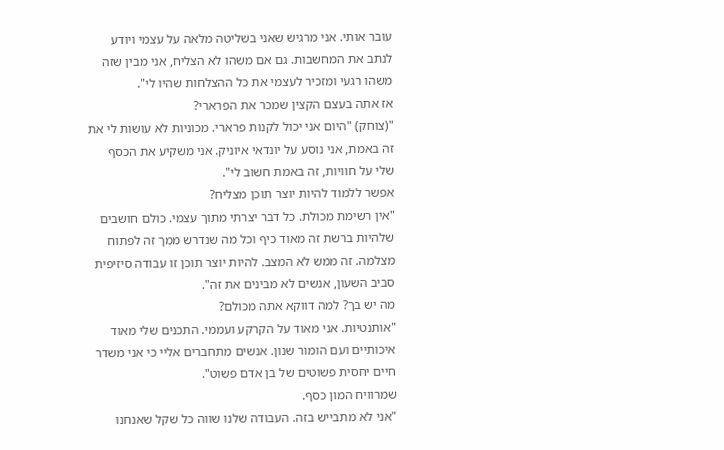עובר אותי. אני מרגיש שאני בשליטה מלאה על עצמי ויודע לנתב את המחשבות. גם אם משהו לא הצליח, אני מבין שזה משהו רגעי ומזכיר לעצמי את כל ההצלחות שהיו לי".
אז אתה בעצם הקצין שמכר את הפרארי?
"(צוחק) "היום אני יכול לקנות פרארי. מכוניות לא עושות לי את זה באמת, אני נוסע על יונדאי איוניק. אני משקיע את הכסף שלי על חוויות, זה באמת חשוב לי".
אפשר ללמוד להיות יוצר תוכן מצליח?
"אין רשימת מכולת. כל דבר יצרתי מתוך עצמי. כולם חושבים שלהיות ברשת זה מאוד כיף וכל מה שנדרש ממך זה לפתוח מצלמה. זה ממש לא המצב. להיות יוצר תוכן זו עבודה סיזיפית סביב השעון, אנשים לא מבינים את זה".
מה יש בך? למה דווקא אתה מכולם?
"אותנטיות. אני מאוד על הקרקע ועממי. התכנים שלי מאוד איכותיים ועם הומור שנון. אנשים מתחברים אליי כי אני משדר חיים יחסית פשוטים של בן אדם פשוט".
שמרוויח המון כסף.
"אני לא מתבייש בזה. העבודה שלנו שווה כל שקל שאנחנו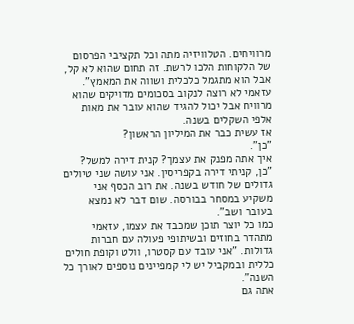מרוויחים. הטלוויזיה מתה וכל תקציבי הפרסום של הלקוחות הלכו לרשת. זה תחום שהוא לא קל, אבל הוא מתגמל כלכלית ושווה את המאמץ".
עזאמי לא רוצה לנקוב בסכומים מדויקים שהוא מרוויח אבל יכול להגיד שהוא עובר את מאות אלפי השקלים בשנה.
אז עשית כבר את המיליון הראשון?
"כן".
איך אתה מפנק את עצמך? קנית דירה למשל?
"כן, קניתי דירה בקפריסין. אני עושה שני טיולים גדולים של חודש בשנה. את רוב הכסף אני משקיע במסחר בבורסה. שום דבר לא נמצא בעובר ושב".
כמו כל יוצר תוכן שמכבד את עצמו, עזאמי מתהדר בחוזים ובשיתופי פעולה עם חברות גדולות. "אני עובד עם קסטרו, וולט וקופת חולים כללית ובמקביל יש לי קמפיינים נוספים לאורך כל השנה".
אתה גם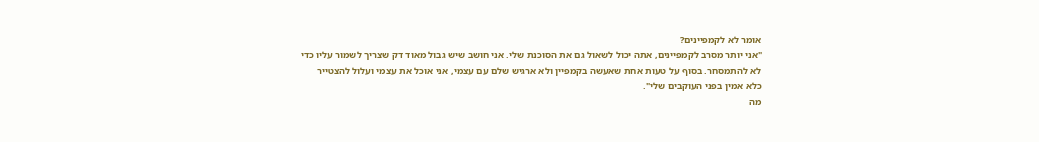אומר לא לקמפיינים?
"אני יותר מסרב לקמפיינים, אתה יכול לשאול גם את הסוכנת שלי. אני חושב שיש גבול מאוד דק שצריך לשמור עליו כדי לא להתמסחר. בסוף על טעות אחת שאעשה בקמפיין ולא ארגיש שלם עם עצמי, אני אוכל את עצמי ועלול להצטייר כלא אמין בפני העוקבים שלי".
מה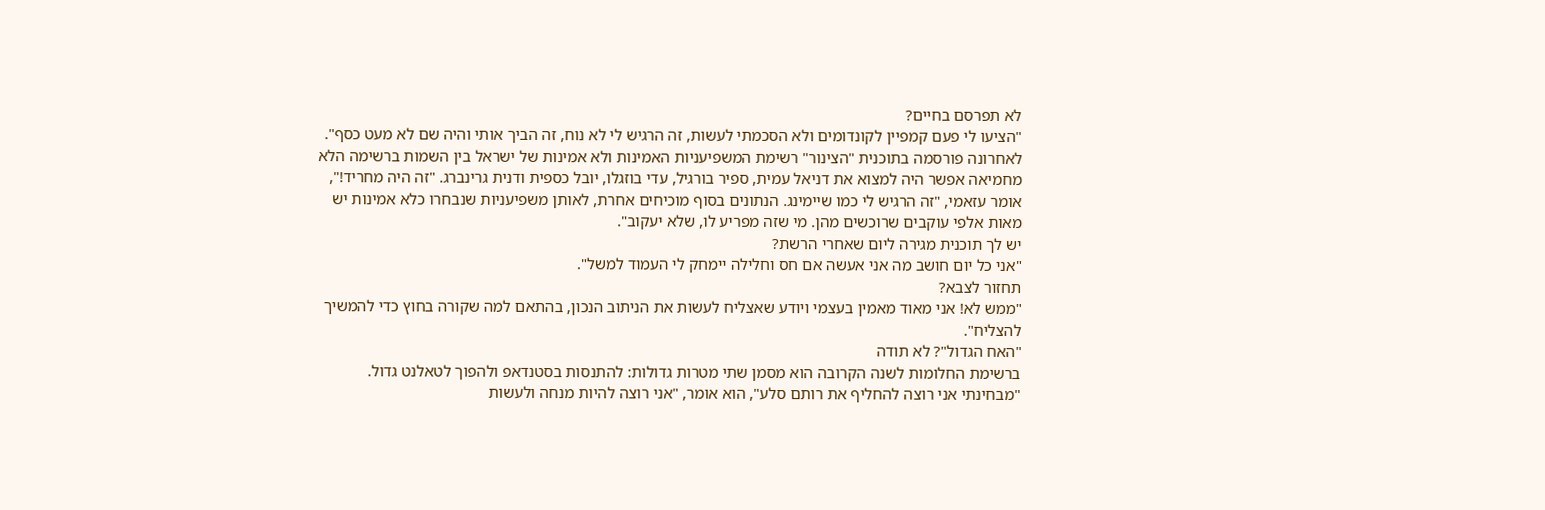לא תפרסם בחיים?
"הציעו לי פעם קמפיין לקונדומים ולא הסכמתי לעשות, זה הרגיש לי לא נוח, זה הביך אותי והיה שם לא מעט כסף".
לאחרונה פורסמה בתוכנית "הצינור" רשימת המשפיעניות האמינות ולא אמינות של ישראל בין השמות ברשימה הלא מחמיאה אפשר היה למצוא את דניאל עמית, ספיר בורגיל, עדי בוזגלו, יובל כספית ודנית גרינברג. "זה היה מחריד!", אומר עזאמי, "זה הרגיש לי כמו שיימינג. הנתונים בסוף מוכיחים אחרת, לאותן משפיעניות שנבחרו כלא אמינות יש מאות אלפי עוקבים שרוכשים מהן. מי שזה מפריע לו, שלא יעקוב".
יש לך תוכנית מגירה ליום שאחרי הרשת?
"אני כל יום חושב מה אני אעשה אם חס וחלילה יימחק לי העמוד למשל".
תחזור לצבא?
"ממש לא! אני מאוד מאמין בעצמי ויודע שאצליח לעשות את הניתוב הנכון, בהתאם למה שקורה בחוץ כדי להמשיך להצליח".
"האח הגדול"? לא תודה
ברשימת החלומות לשנה הקרובה הוא מסמן שתי מטרות גדולות: להתנסות בסטנדאפ ולהפוך לטאלנט גדול. "מבחינתי אני רוצה להחליף את רותם סלע", הוא אומר, "אני רוצה להיות מנחה ולעשות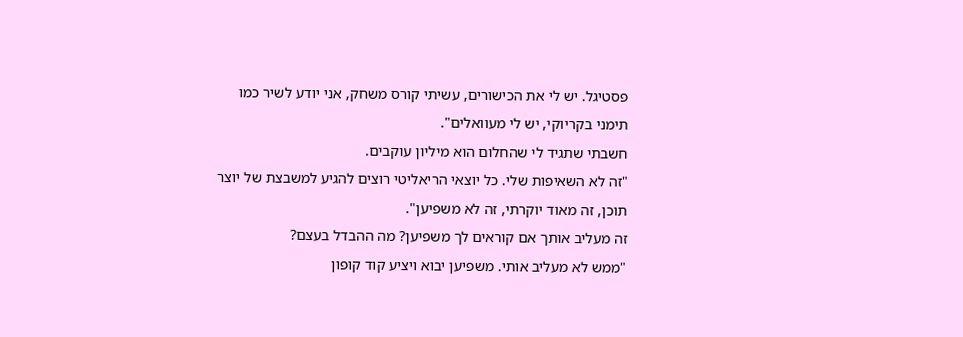פסטיגל. יש לי את הכישורים, עשיתי קורס משחק, אני יודע לשיר כמו תימני בקריוקי, יש לי מעוואלים".
חשבתי שתגיד לי שהחלום הוא מיליון עוקבים.
"זה לא השאיפות שלי. כל יוצאי הריאליטי רוצים להגיע למשבצת של יוצר תוכן, זה מאוד יוקרתי, זה לא משפיען".
זה מעליב אותך אם קוראים לך משפיען? מה ההבדל בעצם?
"ממש לא מעליב אותי. משפיען יבוא ויציע קוד קופון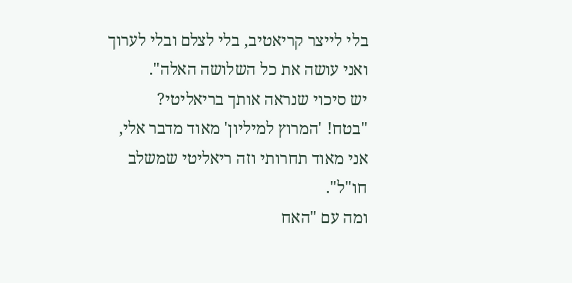בלי לייצר קריאטיב, בלי לצלם ובלי לערוך ואני עושה את כל השלושה האלה".
יש סיכוי שנראה אותך בריאליטי?
"בטח! 'המרוץ למיליון' מאוד מדבר אלי, אני מאוד תחרותי וזה ריאליטי שמשלב חו"ל".
ומה עם "האח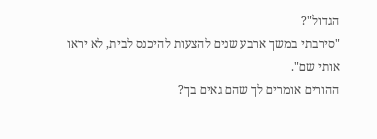הגדול"?
"סירבתי במשך ארבע שנים להצעות להיכנס לבית, לא יראו אותי שם".
ההורים אומרים לך שהם גאים בך?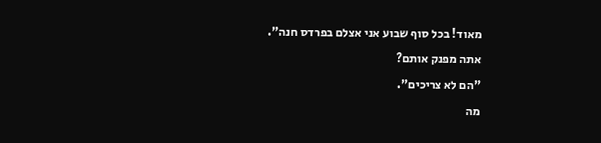מאוד! בכל סוף שבוע אני אצלם בפרדס חנה".
אתה מפנק אותם?
"הם לא צריכים".
מה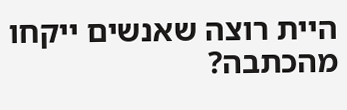היית רוצה שאנשים ייקחו מהכתבה?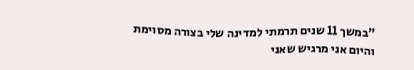"במשך 11 שנים תרמתי למדינה שלי בצורה מסוימת והיום אני מרגיש שאני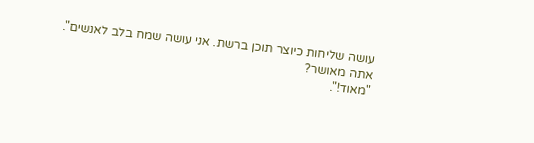עושה שליחות כיוצר תוכן ברשת. אני עושה שמח בלב לאנשים".
אתה מאושר?
"מאוד!".